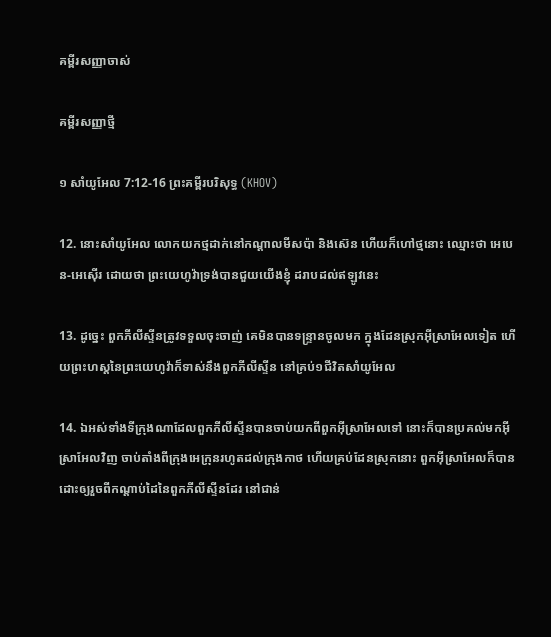គម្ពីរសញ្ញាចាស់

គម្ពីរសញ្ញាថ្មី

១ សាំយូអែល 7:12-16 ព្រះគម្ពីរបរិសុទ្ធ (KHOV)

12. នោះសាំយូ‌អែល លោកយកថ្មដាក់នៅកណ្តាលមីសប៉ា និងស៊េន ហើយក៏ហៅថ្មនោះ ឈ្មោះថា អេបេន-អេស៊ើរ ដោយថា ព្រះ‌យេហូវ៉ាទ្រង់បានជួយយើងខ្ញុំ ដរាបដល់ឥឡូវនេះ

13. ដូច្នេះ ពួកភីលីស្ទីនត្រូវទទួលចុះចាញ់ គេមិនបានទន្ទ្រានចូលមក ក្នុងដែនស្រុកអ៊ីស្រា‌អែលទៀត ហើយព្រះ‌ហស្តនៃព្រះ‌យេហូវ៉ាក៏ទាស់នឹងពួកភីលីស្ទីន នៅគ្រប់១ជីវិតសាំយូ‌អែល

14. ឯអស់ទាំងទីក្រុងណាដែលពួកភីលីស្ទីនបានចាប់យកពីពួកអ៊ីស្រា‌អែលទៅ នោះក៏បានប្រគល់មកអ៊ីស្រា‌អែលវិញ ចាប់តាំងពីក្រុងអេក្រុនរហូតដល់ក្រុងកាថ ហើយគ្រប់ដែនស្រុកនោះ ពួកអ៊ីស្រា‌អែលក៏បានដោះឲ្យរួចពីកណ្តាប់ដៃនៃពួកភីលីស្ទីនដែរ នៅជាន់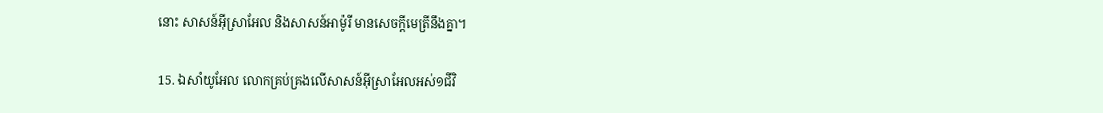នោះ សាសន៍អ៊ីស្រា‌អែល និងសាសន៍អាម៉ូរី មានសេចក្តីមេត្រីនឹងគ្នា។

15. ឯសាំយូ‌អែល លោកគ្រប់‌គ្រងលើសាសន៍អ៊ីស្រា‌អែលអស់១ជីវិ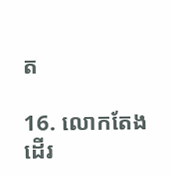ត

16. លោកតែងដើរ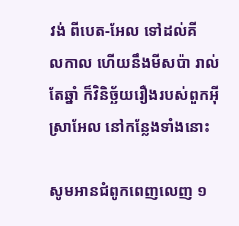វង់ ពីបេត-អែល ទៅដល់គីល‌កាល ហើយនឹងមីសប៉ា រាល់តែឆ្នាំ ក៏វិនិច្ឆ័យរឿងរបស់ពួកអ៊ីស្រា‌អែល នៅកន្លែងទាំងនោះ

សូមអានជំពូកពេញលេញ ១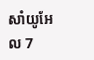សាំយូអែល 7